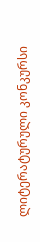ლიტერატურული კონკურსი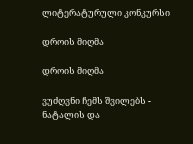ლიტერატურული კონკურსი

დროის მიღმა

დროის მიღმა

ვუძღვნი ჩემს შვილებს - ნატალის და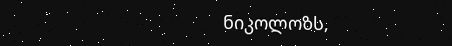ნიკოლოზს,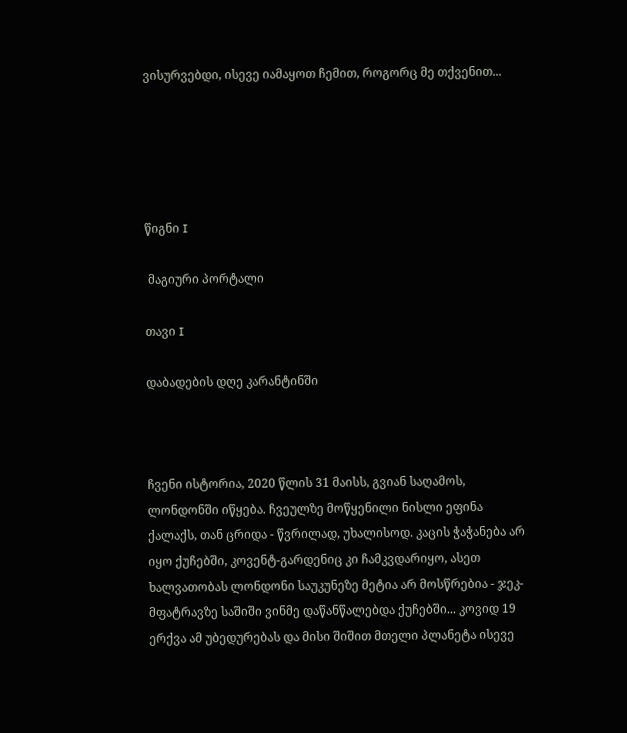ვისურვებდი, ისევე იამაყოთ ჩემით, როგორც მე თქვენით...





წიგნი I

 მაგიური პორტალი

თავი I

დაბადების დღე კარანტინში



ჩვენი ისტორია, 2020 წლის 31 მაისს, გვიან საღამოს, ლონდონში იწყება. ჩვეულზე მოწყენილი ნისლი ეფინა ქალაქს, თან ცრიდა - წვრილად, უხალისოდ. კაცის ჭაჭანება არ იყო ქუჩებში, კოვენტ-გარდენიც კი ჩამკვდარიყო, ასეთ ხალვათობას ლონდონი საუკუნეზე მეტია არ მოსწრებია - ჯეკ-მფატრავზე საშიში ვინმე დაწანწალებდა ქუჩებში... კოვიდ 19 ერქვა ამ უბედურებას და მისი შიშით მთელი პლანეტა ისევე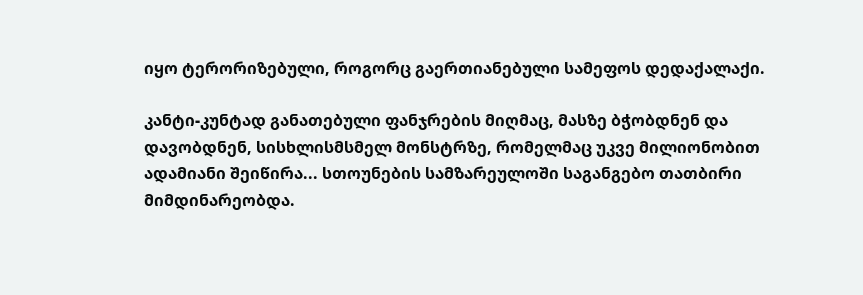იყო ტერორიზებული, როგორც გაერთიანებული სამეფოს დედაქალაქი.

კანტი-კუნტად განათებული ფანჯრების მიღმაც, მასზე ბჭობდნენ და დავობდნენ, სისხლისმსმელ მონსტრზე, რომელმაც უკვე მილიონობით ადამიანი შეიწირა... სთოუნების სამზარეულოში საგანგებო თათბირი მიმდინარეობდა.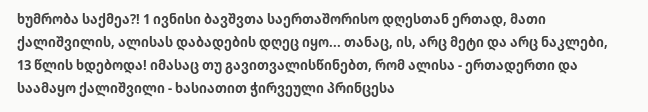ხუმრობა საქმეა?! 1 ივნისი ბავშვთა საერთაშორისო დღესთან ერთად, მათი ქალიშვილის, ალისას დაბადების დღეც იყო... თანაც, ის, არც მეტი და არც ნაკლები, 13 წლის ხდებოდა! იმასაც თუ გავითვალისწინებთ, რომ ალისა - ერთადერთი და საამაყო ქალიშვილი - ხასიათით ჭირვეული პრინცესა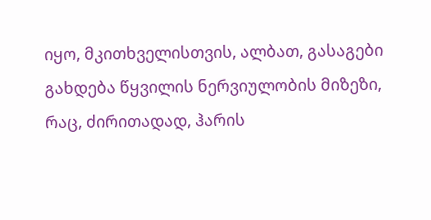იყო, მკითხველისთვის, ალბათ, გასაგები გახდება წყვილის ნერვიულობის მიზეზი, რაც, ძირითადად, ჰარის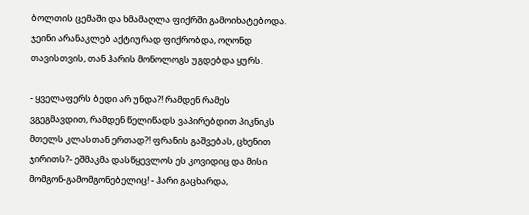ბოლთის ცემაში და ხმამაღლა ფიქრში გამოიხატებოდა. ჯეინი არანაკლებ აქტიურად ფიქრობდა, ოღონდ თავისთვის, თან ჰარის მონოლოგს უგდებდა ყურს.

- ყველაფერს ბედი არ უნდა?! რამდენ რამეს ვგეგმავდით, რამდენ წელიწადს ვაპირებდით პიკნიკს მთელს კლასთან ერთად?! ფრანის გაშვებას, ცხენით ჯირითს?- ეშმაკმა დასწყევლოს ეს კოვიდიც და მისი მომგონ-გამომგონებელიც! - ჰარი გაცხარდა,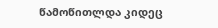წამოწითლდა კიდეც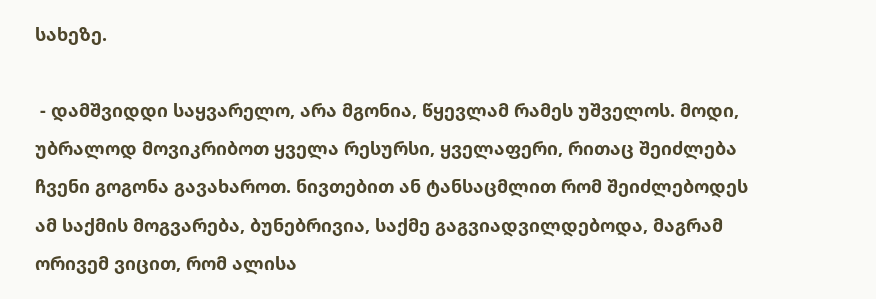სახეზე.

 - დამშვიდდი საყვარელო, არა მგონია, წყევლამ რამეს უშველოს. მოდი, უბრალოდ მოვიკრიბოთ ყველა რესურსი, ყველაფერი, რითაც შეიძლება ჩვენი გოგონა გავახაროთ. ნივთებით ან ტანსაცმლით რომ შეიძლებოდეს ამ საქმის მოგვარება, ბუნებრივია, საქმე გაგვიადვილდებოდა, მაგრამ ორივემ ვიცით, რომ ალისა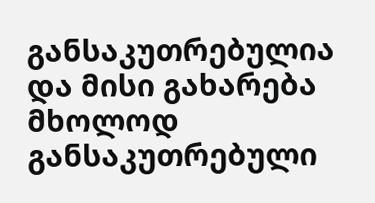განსაკუთრებულია და მისი გახარება მხოლოდ განსაკუთრებული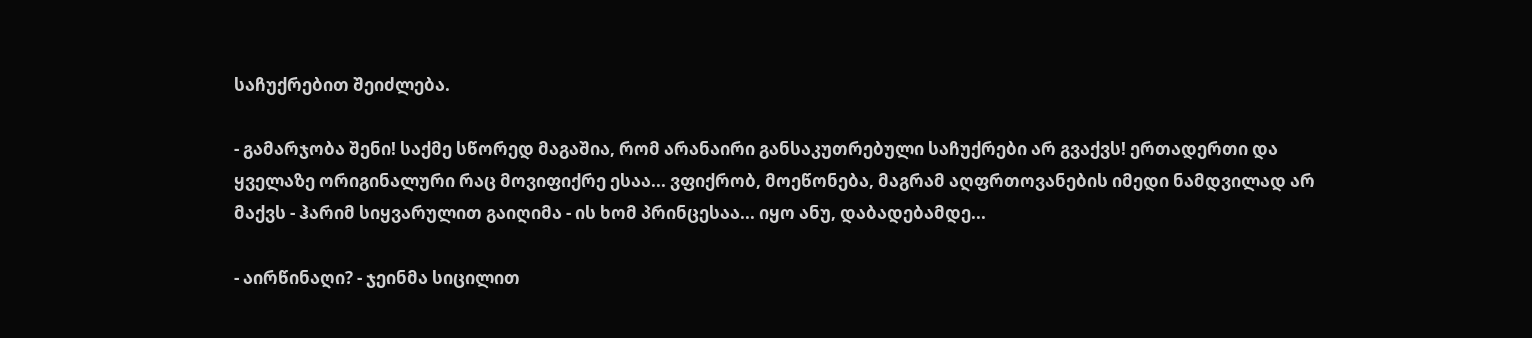საჩუქრებით შეიძლება.

- გამარჯობა შენი! საქმე სწორედ მაგაშია, რომ არანაირი განსაკუთრებული საჩუქრები არ გვაქვს! ერთადერთი და ყველაზე ორიგინალური რაც მოვიფიქრე ესაა... ვფიქრობ, მოეწონება, მაგრამ აღფრთოვანების იმედი ნამდვილად არ მაქვს - ჰარიმ სიყვარულით გაიღიმა - ის ხომ პრინცესაა... იყო ანუ, დაბადებამდე...

- აირწინაღი? - ჯეინმა სიცილით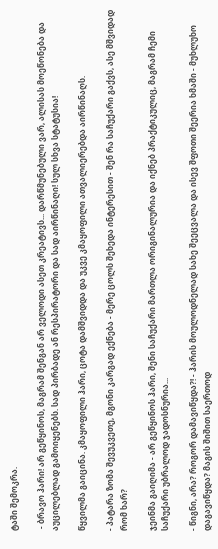ტაში შემოკრა.

 - ბრავო ჰარი! არ გეწყინოს, მაგრამ შენგან არ ველოდი ასეთ კრეატივს... დარწმუნებული ვარ, ალისას მოეწონება და აუცილებლად გამოიყენებს. სად პირბადე ან რესპირატორი და სად აირწინაღი! სულ სხვა სტატუსია!

წყვილმა გაიცინა. კმაყოფილი ჰარი, ცოტა დამშვიდდა და უკვე კმაყოფილი ათვალიერებდა აირწინაღს.

- პატარა ზომა შევუკვეთე, მგონი კარგად ექნება - მერე ცოლს შეხედა ინტერესით - შენ რა საჩუქარი გაქვს, ასე მშვიდად რომ ხარ?

ჯეინმა გაიღიმა - არ გეწყინოს ჰარი, შენი საჩუქარი მართლა ორიგინალურია და იქნებ პრაქტიკულიც, მაგრამ ჩემი საჩუქარი უბრალოდ ჯადოსნურია...

- წიგნი, არა? როგორ დამავიწყდა?! - ჰარის მოულოდნელად სახე შეეცვალა და ისევ შფოთი შეერია ხმაში - მუხლუხო დაგავიწყდა? მაგის შიშით საერთოდ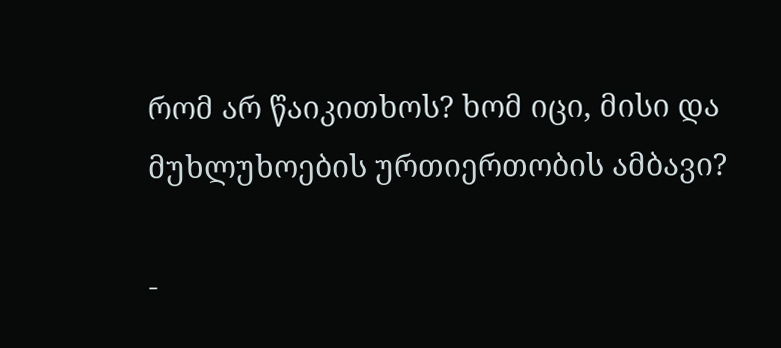რომ არ წაიკითხოს? ხომ იცი, მისი და მუხლუხოების ურთიერთობის ამბავი?

-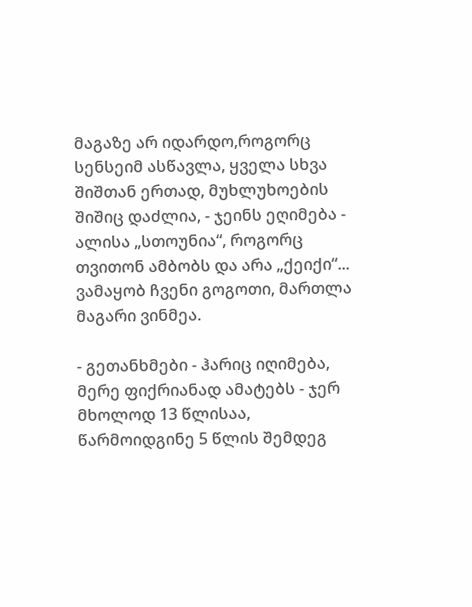მაგაზე არ იდარდო,როგორც სენსეიმ ასწავლა, ყველა სხვა შიშთან ერთად, მუხლუხოების შიშიც დაძლია, - ჯეინს ეღიმება - ალისა „სთოუნია“, როგორც თვითონ ამბობს და არა „ქეიქი“... ვამაყობ ჩვენი გოგოთი, მართლა მაგარი ვინმეა.

- გეთანხმები - ჰარიც იღიმება, მერე ფიქრიანად ამატებს - ჯერ მხოლოდ 13 წლისაა, წარმოიდგინე 5 წლის შემდეგ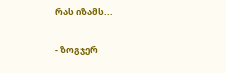რას იზამს...

- ზოგჯერ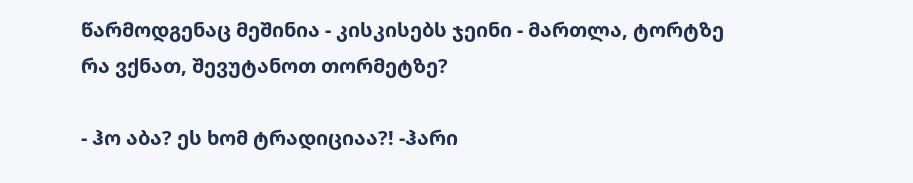წარმოდგენაც მეშინია - კისკისებს ჯეინი - მართლა, ტორტზე რა ვქნათ, შევუტანოთ თორმეტზე?

- ჰო აბა? ეს ხომ ტრადიციაა?! -ჰარი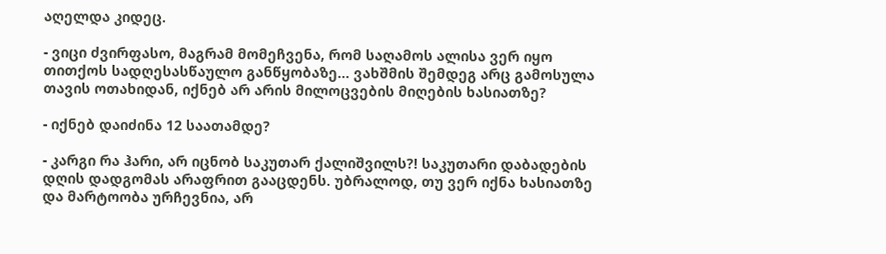აღელდა კიდეც.

- ვიცი ძვირფასო, მაგრამ მომეჩვენა, რომ საღამოს ალისა ვერ იყო თითქოს სადღესასწაულო განწყობაზე... ვახშმის შემდეგ არც გამოსულა თავის ოთახიდან, იქნებ არ არის მილოცვების მიღების ხასიათზე?

- იქნებ დაიძინა 12 საათამდე?

- კარგი რა ჰარი, არ იცნობ საკუთარ ქალიშვილს?! საკუთარი დაბადების დღის დადგომას არაფრით გააცდენს. უბრალოდ, თუ ვერ იქნა ხასიათზე და მარტოობა ურჩევნია, არ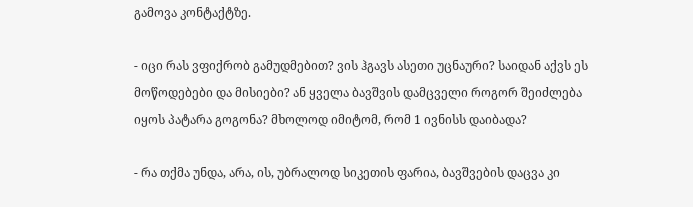გამოვა კონტაქტზე.

- იცი რას ვფიქრობ გამუდმებით? ვის ჰგავს ასეთი უცნაური? საიდან აქვს ეს მოწოდებები და მისიები? ან ყველა ბავშვის დამცველი როგორ შეიძლება იყოს პატარა გოგონა? მხოლოდ იმიტომ, რომ 1 ივნისს დაიბადა?

- რა თქმა უნდა, არა, ის, უბრალოდ სიკეთის ფარია, ბავშვების დაცვა კი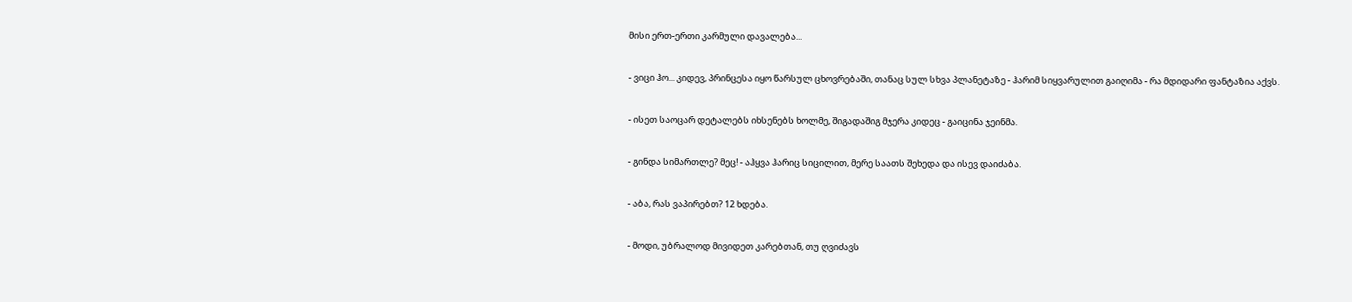მისი ერთ-ერთი კარმული დავალება...

- ვიცი ჰო... კიდევ, პრინცესა იყო წარსულ ცხოვრებაში, თანაც სულ სხვა პლანეტაზე - ჰარიმ სიყვარულით გაიღიმა - რა მდიდარი ფანტაზია აქვს.

- ისეთ საოცარ დეტალებს იხსენებს ხოლმე, შიგადაშიგ მჯერა კიდეც - გაიცინა ჯეინმა.

- გინდა სიმართლე? მეც! - აჰყვა ჰარიც სიცილით, მერე საათს შეხედა და ისევ დაიძაბა.

- აბა, რას ვაპირებთ? 12 ხდება.

- მოდი, უბრალოდ მივიდეთ კარებთან, თუ ღვიძავს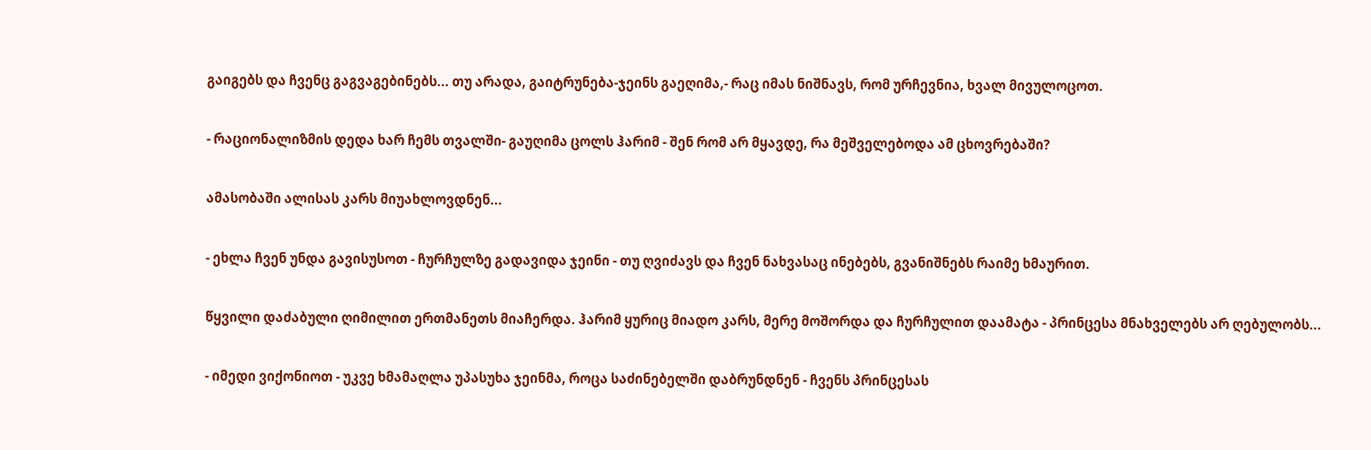გაიგებს და ჩვენც გაგვაგებინებს... თუ არადა, გაიტრუნება-ჯეინს გაეღიმა,- რაც იმას ნიშნავს, რომ ურჩევნია, ხვალ მივულოცოთ.

- რაციონალიზმის დედა ხარ ჩემს თვალში- გაუღიმა ცოლს ჰარიმ - შენ რომ არ მყავდე, რა მეშველებოდა ამ ცხოვრებაში?

ამასობაში ალისას კარს მიუახლოვდნენ...

- ეხლა ჩვენ უნდა გავისუსოთ - ჩურჩულზე გადავიდა ჯეინი - თუ ღვიძავს და ჩვენ ნახვასაც ინებებს, გვანიშნებს რაიმე ხმაურით.

წყვილი დაძაბული ღიმილით ერთმანეთს მიაჩერდა. ჰარიმ ყურიც მიადო კარს, მერე მოშორდა და ჩურჩულით დაამატა - პრინცესა მნახველებს არ ღებულობს...

- იმედი ვიქონიოთ - უკვე ხმამაღლა უპასუხა ჯეინმა, როცა საძინებელში დაბრუნდნენ - ჩვენს პრინცესას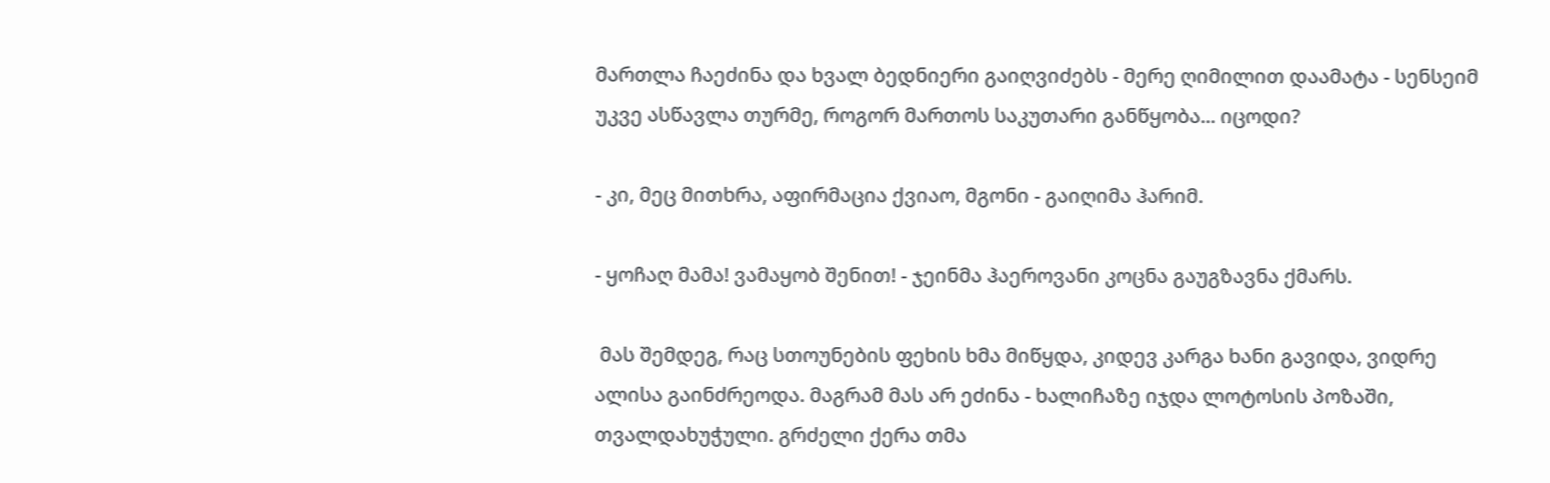მართლა ჩაეძინა და ხვალ ბედნიერი გაიღვიძებს - მერე ღიმილით დაამატა - სენსეიმ უკვე ასწავლა თურმე, როგორ მართოს საკუთარი განწყობა... იცოდი?

- კი, მეც მითხრა, აფირმაცია ქვიაო, მგონი - გაიღიმა ჰარიმ.

- ყოჩაღ მამა! ვამაყობ შენით! - ჯეინმა ჰაეროვანი კოცნა გაუგზავნა ქმარს.

 მას შემდეგ, რაც სთოუნების ფეხის ხმა მიწყდა, კიდევ კარგა ხანი გავიდა, ვიდრე ალისა გაინძრეოდა. მაგრამ მას არ ეძინა - ხალიჩაზე იჯდა ლოტოსის პოზაში, თვალდახუჭული. გრძელი ქერა თმა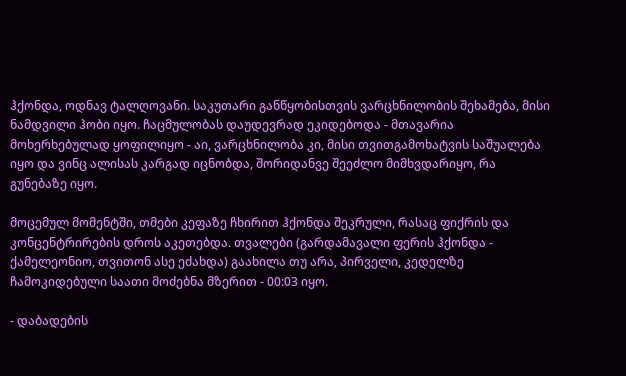ჰქონდა, ოდნავ ტალღოვანი. საკუთარი განწყობისთვის ვარცხნილობის შეხამება, მისი ნამდვილი ჰობი იყო. ჩაცმულობას დაუდევრად ეკიდებოდა - მთავარია მოხერხებულად ყოფილიყო - აი, ვარცხნილობა კი, მისი თვითგამოხატვის საშუალება იყო და ვინც ალისას კარგად იცნობდა, შორიდანვე შეეძლო მიმხვდარიყო, რა გუნებაზე იყო.

მოცემულ მომენტში, თმები კეფაზე ჩხირით ჰქონდა შეკრული, რასაც ფიქრის და კონცენტრირების დროს აკეთებდა. თვალები (გარდამავალი ფერის ჰქონდა - ქამელეონიო, თვითონ ასე ეძახდა) გაახილა თუ არა, პირველი, კედელზე ჩამოკიდებული საათი მოძებნა მზერით - 00:03 იყო.

- დაბადების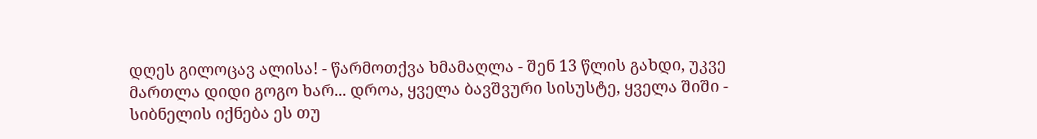დღეს გილოცავ ალისა! - წარმოთქვა ხმამაღლა - შენ 13 წლის გახდი, უკვე მართლა დიდი გოგო ხარ... დროა, ყველა ბავშვური სისუსტე, ყველა შიში - სიბნელის იქნება ეს თუ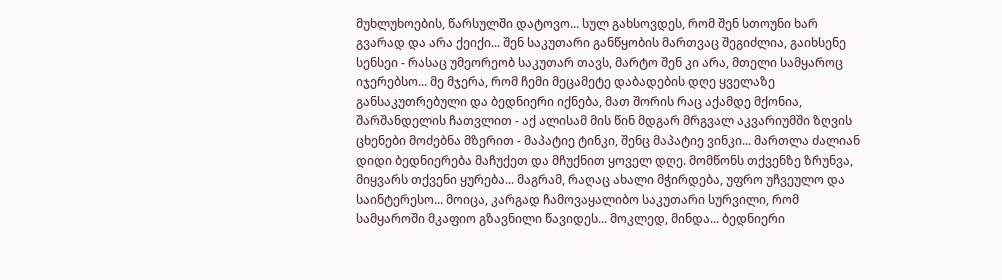მუხლუხოების, წარსულში დატოვო... სულ გახსოვდეს, რომ შენ სთოუნი ხარ გვარად და არა ქეიქი... შენ საკუთარი განწყობის მართვაც შეგიძლია, გაიხსენე სენსეი - რასაც უმეორეობ საკუთარ თავს, მარტო შენ კი არა, მთელი სამყაროც იჯერებსო... მე მჯერა, რომ ჩემი მეცამეტე დაბადების დღე ყველაზე განსაკუთრებული და ბედნიერი იქნება, მათ შორის რაც აქამდე მქონია, შარშანდელის ჩათვლით - აქ ალისამ მის წინ მდგარ მრგვალ აკვარიუმში ზღვის ცხენები მოძებნა მზერით - მაპატიე ტინკი, შენც მაპატიე ვინკი... მართლა ძალიან დიდი ბედნიერება მაჩუქეთ და მჩუქნით ყოველ დღე. მომწონს თქვენზე ზრუნვა, მიყვარს თქვენი ყურება... მაგრამ, რაღაც ახალი მჭირდება, უფრო უჩვეულო და საინტერესო... მოიცა, კარგად ჩამოვაყალიბო საკუთარი სურვილი, რომ სამყაროში მკაფიო გზავნილი წავიდეს... მოკლედ, მინდა... ბედნიერი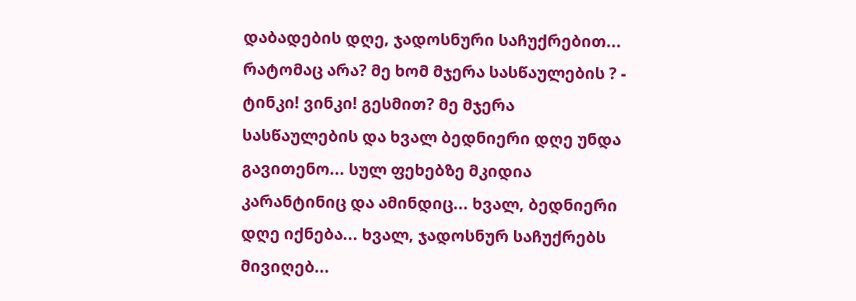დაბადების დღე, ჯადოსნური საჩუქრებით... რატომაც არა? მე ხომ მჯერა სასწაულების ? - ტინკი! ვინკი! გესმით? მე მჯერა სასწაულების და ხვალ ბედნიერი დღე უნდა გავითენო... სულ ფეხებზე მკიდია კარანტინიც და ამინდიც... ხვალ, ბედნიერი დღე იქნება... ხვალ, ჯადოსნურ საჩუქრებს მივიღებ...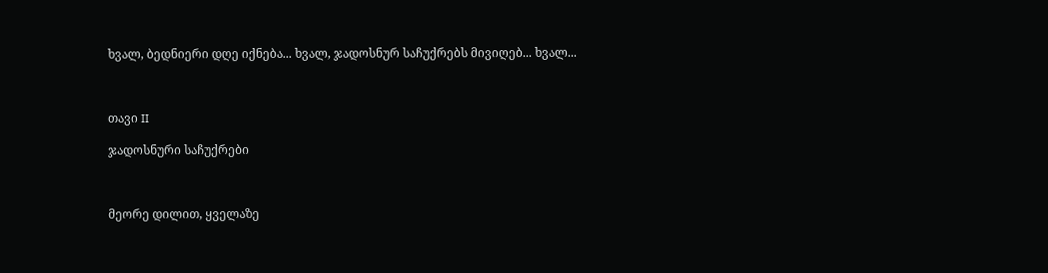ხვალ, ბედნიერი დღე იქნება... ხვალ, ჯადოსნურ საჩუქრებს მივიღებ... ხვალ...



თავი II

ჯადოსნური საჩუქრები



მეორე დილით, ყველაზე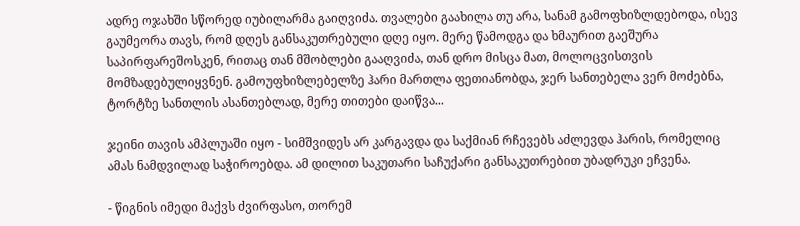ადრე ოჯახში სწორედ იუბილარმა გაიღვიძა. თვალები გაახილა თუ არა, სანამ გამოფხიზლდებოდა, ისევ გაუმეორა თავს, რომ დღეს განსაკუთრებული დღე იყო. მერე წამოდგა და ხმაურით გაეშურა საპირფარეშოსკენ, რითაც თან მშობლები გააღვიძა, თან დრო მისცა მათ, მოლოცვისთვის მომზადებულიყვნენ. გამოუფხიზლებელზე ჰარი მართლა ფეთიანობდა, ჯერ სანთებელა ვერ მოძებნა, ტორტზე სანთლის ასანთებლად, მერე თითები დაიწვა...

ჯეინი თავის ამპლუაში იყო - სიმშვიდეს არ კარგავდა და საქმიან რჩევებს აძლევდა ჰარის, რომელიც ამას ნამდვილად საჭიროებდა. ამ დილით საკუთარი საჩუქარი განსაკუთრებით უბადრუკი ეჩვენა.

- წიგნის იმედი მაქვს ძვირფასო, თორემ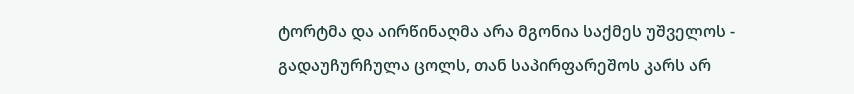ტორტმა და აირწინაღმა არა მგონია საქმეს უშველოს - გადაუჩურჩულა ცოლს, თან საპირფარეშოს კარს არ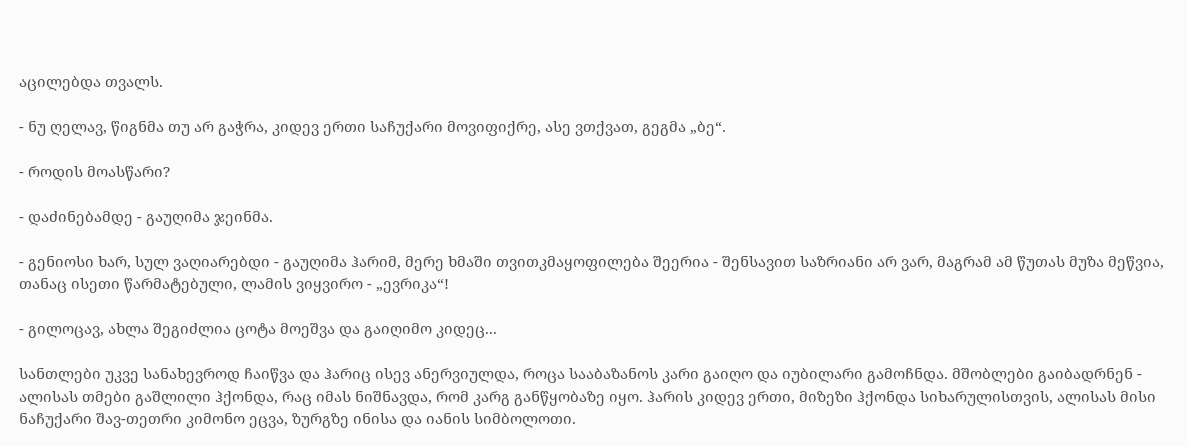აცილებდა თვალს.

- ნუ ღელავ, წიგნმა თუ არ გაჭრა, კიდევ ერთი საჩუქარი მოვიფიქრე, ასე ვთქვათ, გეგმა „ბე“.

- როდის მოასწარი?

- დაძინებამდე - გაუღიმა ჯეინმა.

- გენიოსი ხარ, სულ ვაღიარებდი - გაუღიმა ჰარიმ, მერე ხმაში თვითკმაყოფილება შეერია - შენსავით საზრიანი არ ვარ, მაგრამ ამ წუთას მუზა მეწვია, თანაც ისეთი წარმატებული, ლამის ვიყვირო - „ევრიკა“!

- გილოცავ, ახლა შეგიძლია ცოტა მოეშვა და გაიღიმო კიდეც...

სანთლები უკვე სანახევროდ ჩაიწვა და ჰარიც ისევ ანერვიულდა, როცა სააბაზანოს კარი გაიღო და იუბილარი გამოჩნდა. მშობლები გაიბადრნენ - ალისას თმები გაშლილი ჰქონდა, რაც იმას ნიშნავდა, რომ კარგ განწყობაზე იყო. ჰარის კიდევ ერთი, მიზეზი ჰქონდა სიხარულისთვის, ალისას მისი ნაჩუქარი შავ-თეთრი კიმონო ეცვა, ზურგზე ინისა და იანის სიმბოლოთი.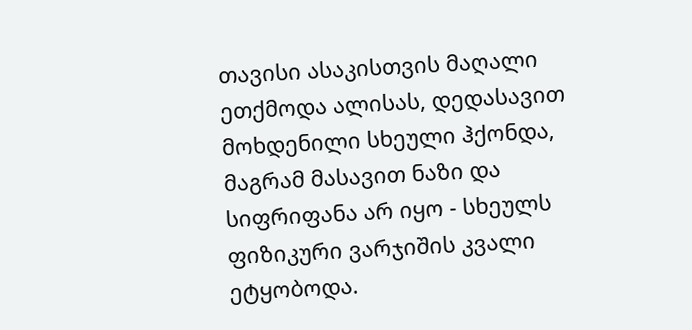თავისი ასაკისთვის მაღალი ეთქმოდა ალისას, დედასავით მოხდენილი სხეული ჰქონდა, მაგრამ მასავით ნაზი და სიფრიფანა არ იყო - სხეულს ფიზიკური ვარჯიშის კვალი ეტყობოდა.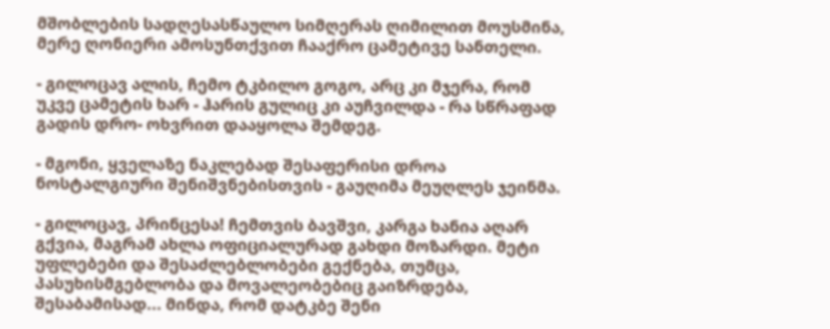მშობლების სადღესასწაულო სიმღერას ღიმილით მოუსმინა, მერე ღონიერი ამოსუნთქვით ჩააქრო ცამეტივე სანთელი.

- გილოცავ ალის, ჩემო ტკბილო გოგო, არც კი მჯერა, რომ უკვე ცამეტის ხარ - ჰარის გულიც კი აუჩვილდა - რა სწრაფად გადის დრო- ოხვრით დააყოლა შემდეგ.

- მგონი, ყველაზე ნაკლებად შესაფერისი დროა ნოსტალგიური შენიშვნებისთვის - გაუღიმა მეუღლეს ჯეინმა.

- გილოცავ, პრინცესა! ჩემთვის ბავშვი, კარგა ხანია აღარ გქვია, მაგრამ ახლა ოფიციალურად გახდი მოზარდი. მეტი უფლებები და შესაძლებლობები გექნება, თუმცა, პასუხისმგებლობა და მოვალეობებიც გაიზრდება, შესაბამისად... მინდა, რომ დატკბე შენი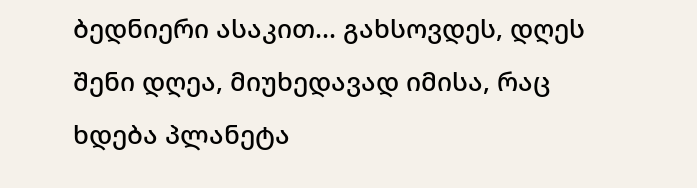ბედნიერი ასაკით... გახსოვდეს, დღეს შენი დღეა, მიუხედავად იმისა, რაც ხდება პლანეტა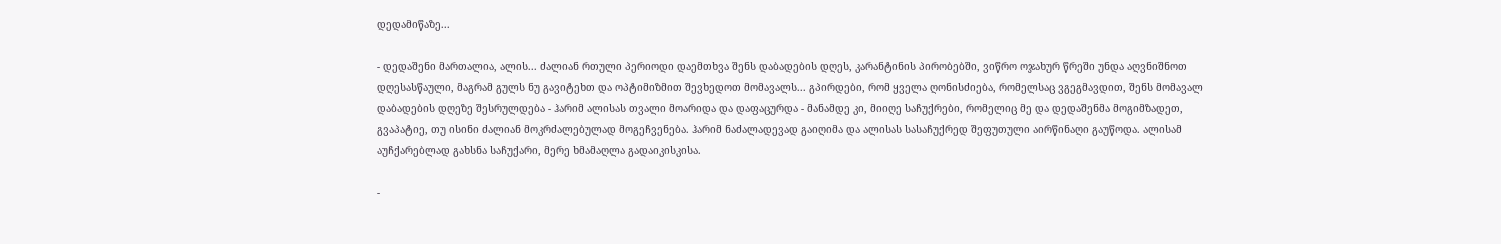დედამიწაზე...

- დედაშენი მართალია, ალის... ძალიან რთული პერიოდი დაემთხვა შენს დაბადების დღეს, კარანტინის პირობებში, ვიწრო ოჯახურ წრეში უნდა აღვნიშნოთ დღესასწაული, მაგრამ გულს ნუ გავიტეხთ და ოპტიმიზმით შევხედოთ მომავალს... გპირდები, რომ ყველა ღონისძიება, რომელსაც ვგეგმავდით, შენს მომავალ დაბადების დღეზე შესრულდება - ჰარიმ ალისას თვალი მოარიდა და დაფაცურდა - მანამდე კი, მიიღე საჩუქრები, რომელიც მე და დედაშენმა მოგიმზადეთ, გვაპატიე, თუ ისინი ძალიან მოკრძალებულად მოგეჩვენება. ჰარიმ ნაძალადევად გაიღიმა და ალისას სასაჩუქრედ შეფუთული აირწინაღი გაუწოდა. ალისამ აუჩქარებლად გახსნა საჩუქარი, მერე ხმამაღლა გადაიკისკისა.

-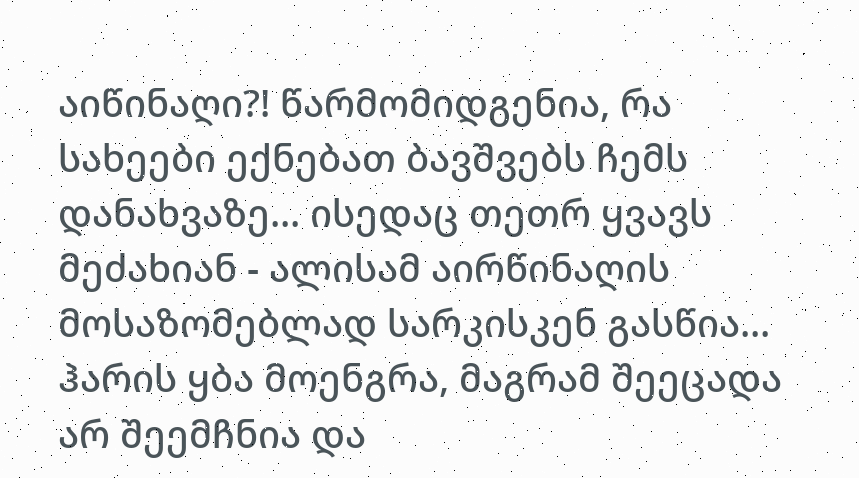აიწინაღი?! წარმომიდგენია, რა სახეები ექნებათ ბავშვებს ჩემს დანახვაზე... ისედაც თეთრ ყვავს მეძახიან - ალისამ აირწინაღის მოსაზომებლად სარკისკენ გასწია... ჰარის ყბა მოენგრა, მაგრამ შეეცადა არ შეემჩნია და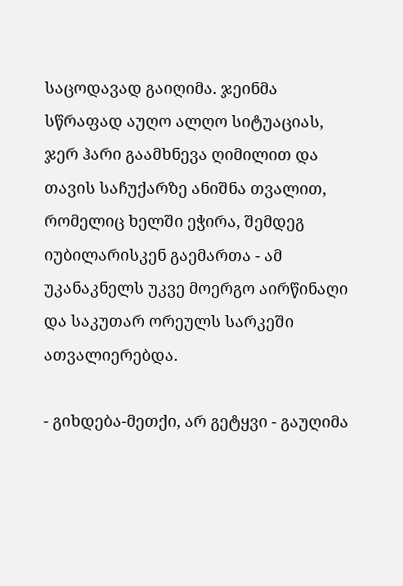საცოდავად გაიღიმა. ჯეინმა სწრაფად აუღო ალღო სიტუაციას, ჯერ ჰარი გაამხნევა ღიმილით და თავის საჩუქარზე ანიშნა თვალით, რომელიც ხელში ეჭირა, შემდეგ იუბილარისკენ გაემართა - ამ უკანაკნელს უკვე მოერგო აირწინაღი და საკუთარ ორეულს სარკეში ათვალიერებდა.

- გიხდება-მეთქი, არ გეტყვი - გაუღიმა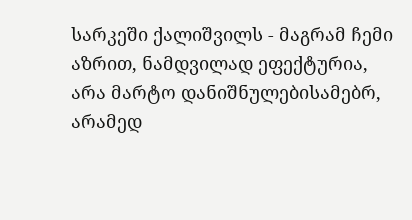სარკეში ქალიშვილს - მაგრამ ჩემი აზრით, ნამდვილად ეფექტურია, არა მარტო დანიშნულებისამებრ, არამედ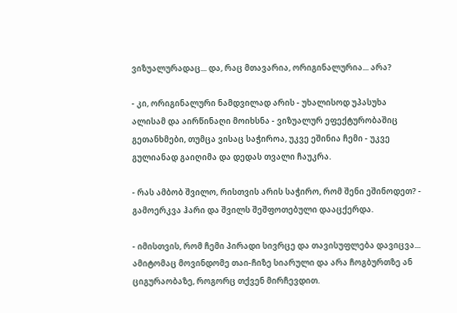ვიზუალურადაც... და, რაც მთავარია, ორიგინალურია... არა?

- კი, ორიგინალური ნამდვილად არის - უხალისოდ უპასუხა ალისამ და აირწინაღი მოიხსნა - ვიზუალურ ეფექტურობაშიც გეთანხმები, თუმცა ვისაც საჭიროა, უკვე ეშინია ჩემი - უკვე გულიანად გაიღიმა და დედას თვალი ჩაუკრა.

- რას ამბობ შვილო, რისთვის არის საჭირო, რომ შენი ეშინოდეთ? - გამოერკვა ჰარი და შვილს შეშფოთებული დააცქერდა.

- იმისთვის, რომ ჩემი პირადი სივრცე და თავისუფლება დავიცვა... ამიტომაც მოვინდომე თაი-ჩიზე სიარული და არა ჩოგბურთზე ან ციგურაობაზე, როგორც თქვენ მირჩევდით.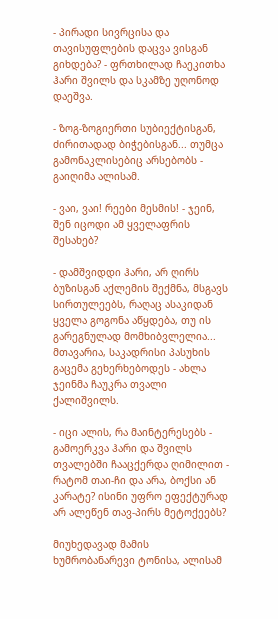- პირადი სივრცისა და თავისუფლების დაცვა ვისგან გიხდება? - ფრთხილად ჩაეკითხა ჰარი შვილს და სკამზე უღონოდ დაეშვა.

- ზოგ-ზოგიერთი სუბიექტისგან, ძირითადად ბიჭებისგან... თუმცა გამონაკლისებიც არსებობს - გაიღიმა ალისამ.

- ვაი, ვაი! რეები მესმის! - ჯეინ, შენ იცოდი ამ ყველაფრის შესახებ?

- დამშვიდდი ჰარი, არ ღირს ბუზისგან აქლემის შექმნა, მსგავს სირთულეებს, რაღაც ასაკიდან ყველა გოგონა აწყდება, თუ ის გარეგნულად მომხიბვლელია... მთავარია, საკადრისი პასუხის გაცემა გეხერხებოდეს - ახლა ჯეინმა ჩაუკრა თვალი ქალიშვილს.

- იცი ალის, რა მაინტერესებს - გამოერკვა ჰარი და შვილს თვალებში ჩააცქერდა ღიმილით - რატომ თაი-ჩი და არა, ბოქსი ან კარატე? ისინი უფრო ეფექტურად არ ალეწენ თავ-პირს მეტოქეებს?

მიუხედავად მამის ხუმრობანარევი ტონისა, ალისამ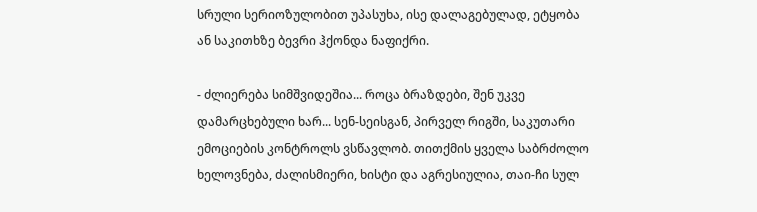სრული სერიოზულობით უპასუხა, ისე დალაგებულად, ეტყობა ან საკითხზე ბევრი ჰქონდა ნაფიქრი.

- ძლიერება სიმშვიდეშია... როცა ბრაზდები, შენ უკვე დამარცხებული ხარ... სენ-სეისგან, პირველ რიგში, საკუთარი ემოციების კონტროლს ვსწავლობ. თითქმის ყველა საბრძოლო ხელოვნება, ძალისმიერი, ხისტი და აგრესიულია, თაი-ჩი სულ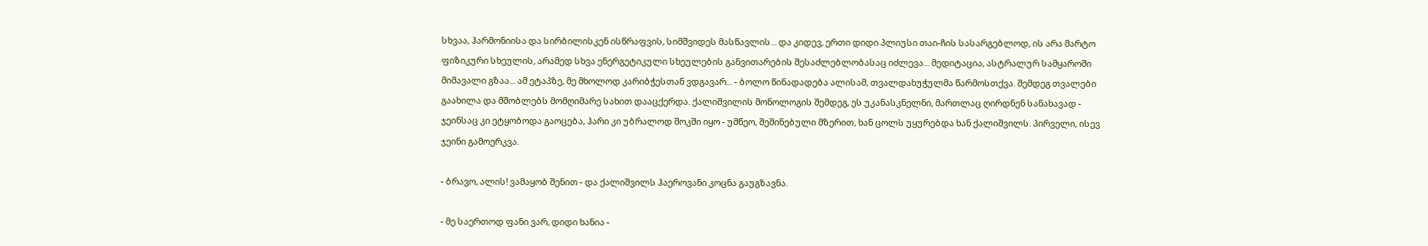სხვაა, ჰარმონიისა და სირბილისკენ ისწრაფვის, სიმშვიდეს მასწავლის... და კიდევ, ერთი დიდი პლიუსი თაი-ჩის სასარგებლოდ, ის არა მარტო ფიზიკური სხეულის, არამედ სხვა ენერგეტიკული სხეულების განვითარების შესაძლებლობასაც იძლევა... მედიტაცია, ასტრალურ სამყაროში მიმავალი გზაა... ამ ეტაპზე, მე მხოლოდ კარიბჭესთან ვდგავარ... - ბოლო წინადადება ალისამ, თვალდახუჭულმა წარმოსთქვა. შემდეგ თვალები გაახილა და მშობლებს მომღიმარე სახით დააცქერდა. ქალიშვილის მონოლოგის შემდეგ, ეს უკანასკნელნი, მართლაც ღირდნენ სანახავად - ჯეინსაც კი ეტყობოდა გაოცება, ჰარი კი უბრალოდ შოკში იყო - უმწეო, შეშინებული მზერით, ხან ცოლს უყურებდა ხან ქალიშვილს. პირველი, ისევ ჯეინი გამოერკვა.

- ბრავო, ალის! ვამაყობ შენით - და ქალიშვილს ჰაეროვანი კოცნა გაუგზავნა.

- მე საერთოდ ფანი ვარ, დიდი ხანია -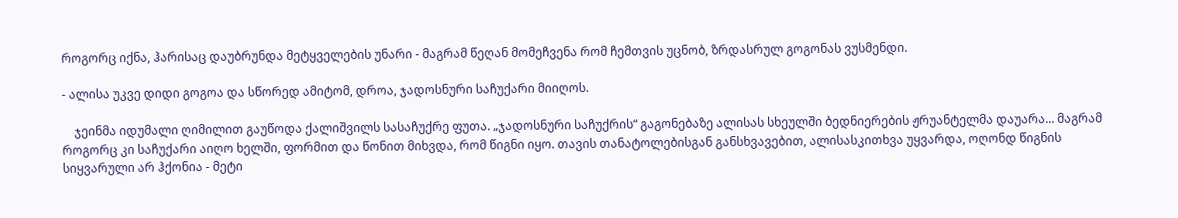როგორც იქნა, ჰარისაც დაუბრუნდა მეტყველების უნარი - მაგრამ წეღან მომეჩვენა რომ ჩემთვის უცნობ, ზრდასრულ გოგონას ვუსმენდი.

- ალისა უკვე დიდი გოგოა და სწორედ ამიტომ, დროა, ჯადოსნური საჩუქარი მიიღოს.

    ჯეინმა იდუმალი ღიმილით გაუწოდა ქალიშვილს სასაჩუქრე ფუთა. „ჯადოსნური საჩუქრის“ გაგონებაზე ალისას სხეულში ბედნიერების ჟრუანტელმა დაუარა... მაგრამ როგორც კი საჩუქარი აიღო ხელში, ფორმით და წონით მიხვდა, რომ წიგნი იყო. თავის თანატოლებისგან განსხვავებით, ალისასკითხვა უყვარდა, ოღონდ წიგნის სიყვარული არ ჰქონია - მეტი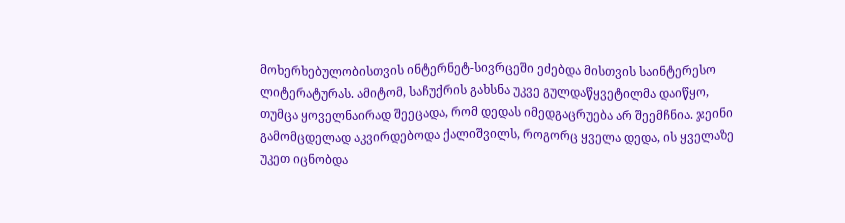მოხერხებულობისთვის ინტერნეტ-სივრცეში ეძებდა მისთვის საინტერესო ლიტერატურას. ამიტომ, საჩუქრის გახსნა უკვე გულდაწყვეტილმა დაიწყო, თუმცა ყოველნაირად შეეცადა, რომ დედას იმედგაცრუება არ შეემჩნია. ჯეინი გამომცდელად აკვირდებოდა ქალიშვილს, როგორც ყველა დედა, ის ყველაზე უკეთ იცნობდა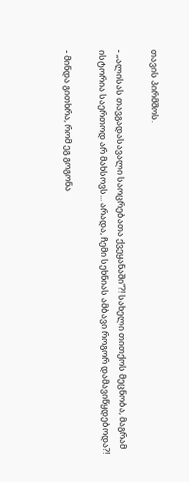თავის პირმშოს.

- „ალისას თავგადასავალი საოცრებათა ქვეყანაში“?! სახელი თითქოს მეცნობა, მაგრამ ისტორია საერთოდ არ მახსოვს... არადა, ჩემი სეხნიას ამბავი როგორ დამავიწყდებოდა?!

- მინდა გითხრა, რომ ეგ გოგონა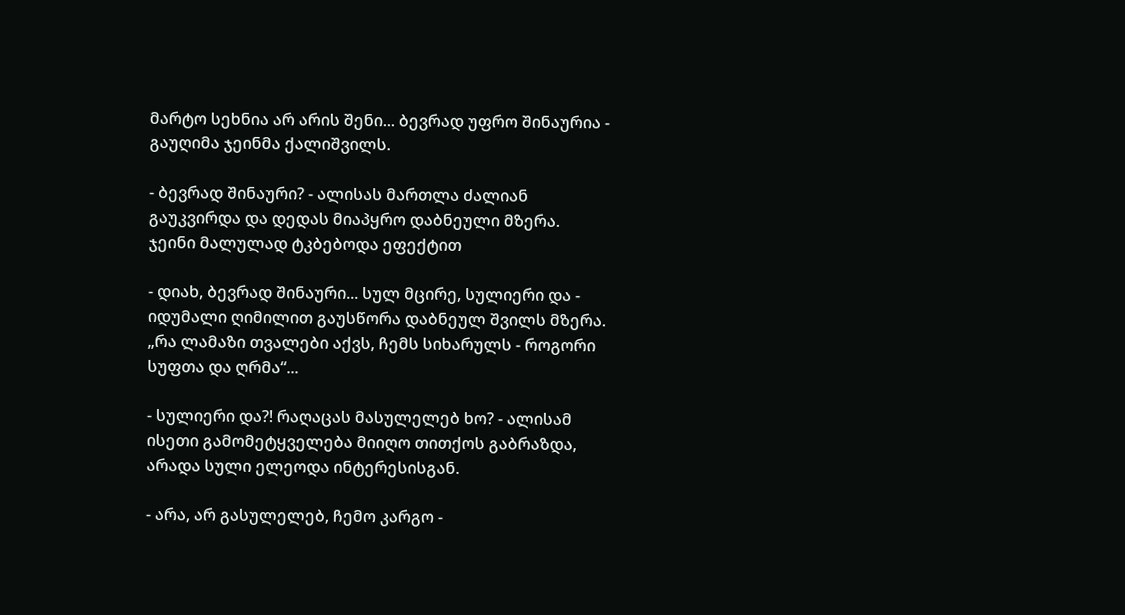მარტო სეხნია არ არის შენი... ბევრად უფრო შინაურია - გაუღიმა ჯეინმა ქალიშვილს.

- ბევრად შინაური? - ალისას მართლა ძალიან გაუკვირდა და დედას მიაპყრო დაბნეული მზერა. ჯეინი მალულად ტკბებოდა ეფექტით

- დიახ, ბევრად შინაური... სულ მცირე, სულიერი და - იდუმალი ღიმილით გაუსწორა დაბნეულ შვილს მზერა. „რა ლამაზი თვალები აქვს, ჩემს სიხარულს - როგორი სუფთა და ღრმა“...

- სულიერი და?! რაღაცას მასულელებ ხო? - ალისამ ისეთი გამომეტყველება მიიღო თითქოს გაბრაზდა, არადა სული ელეოდა ინტერესისგან.

- არა, არ გასულელებ, ჩემო კარგო -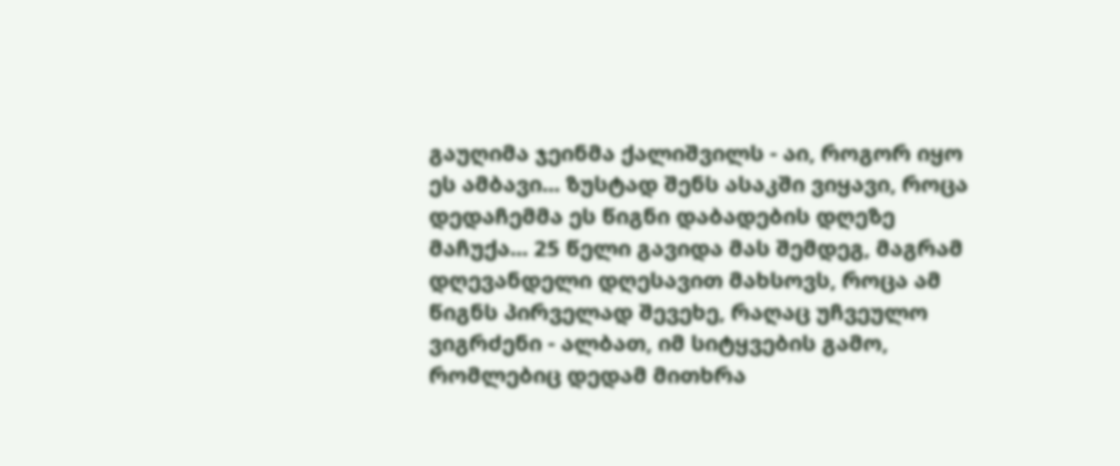გაუღიმა ჯეინმა ქალიშვილს - აი, როგორ იყო ეს ამბავი... ზუსტად შენს ასაკში ვიყავი, როცა დედაჩემმა ეს წიგნი დაბადების დღეზე მაჩუქა... 25 წელი გავიდა მას შემდეგ, მაგრამ დღევანდელი დღესავით მახსოვს, როცა ამ წიგნს პირველად შევეხე, რაღაც უჩვეულო ვიგრძენი - ალბათ, იმ სიტყვების გამო, რომლებიც დედამ მითხრა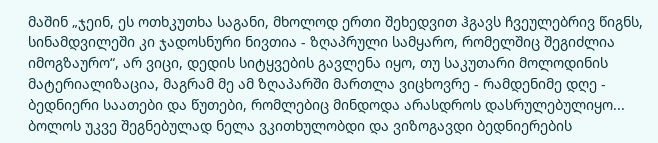მაშინ „ჯეინ, ეს ოთხკუთხა საგანი, მხოლოდ ერთი შეხედვით ჰგავს ჩვეულებრივ წიგნს, სინამდვილეში კი ჯადოსნური ნივთია - ზღაპრული სამყარო, რომელშიც შეგიძლია იმოგზაურო“, არ ვიცი, დედის სიტყვების გავლენა იყო, თუ საკუთარი მოლოდინის მატერიალიზაცია, მაგრამ მე ამ ზღაპარში მართლა ვიცხოვრე - რამდენიმე დღე - ბედნიერი საათები და წუთები, რომლებიც მინდოდა არასდროს დასრულებულიყო... ბოლოს უკვე შეგნებულად ნელა ვკითხულობდი და ვიზოგავდი ბედნიერების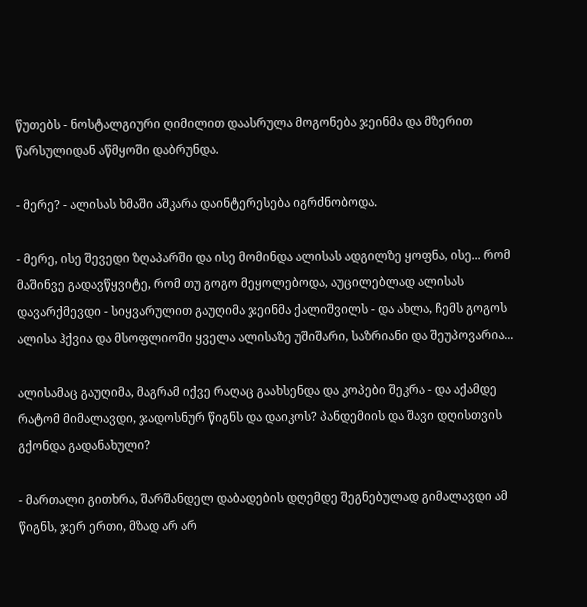წუთებს - ნოსტალგიური ღიმილით დაასრულა მოგონება ჯეინმა და მზერით წარსულიდან აწმყოში დაბრუნდა.

- მერე? - ალისას ხმაში აშკარა დაინტერესება იგრძნობოდა.

- მერე, ისე შევედი ზღაპარში და ისე მომინდა ალისას ადგილზე ყოფნა, ისე... რომ მაშინვე გადავწყვიტე, რომ თუ გოგო მეყოლებოდა, აუცილებლად ალისას დავარქმევდი - სიყვარულით გაუღიმა ჯეინმა ქალიშვილს - და ახლა, ჩემს გოგოს ალისა ჰქვია და მსოფლიოში ყველა ალისაზე უშიშარი, საზრიანი და შეუპოვარია...

ალისამაც გაუღიმა, მაგრამ იქვე რაღაც გაახსენდა და კოპები შეკრა - და აქამდე რატომ მიმალავდი, ჯადოსნურ წიგნს და დაიკოს? პანდემიის და შავი დღისთვის გქონდა გადანახული?

- მართალი გითხრა, შარშანდელ დაბადების დღემდე შეგნებულად გიმალავდი ამ წიგნს, ჯერ ერთი, მზად არ არ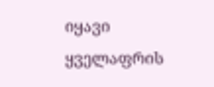იყავი ყველაფრის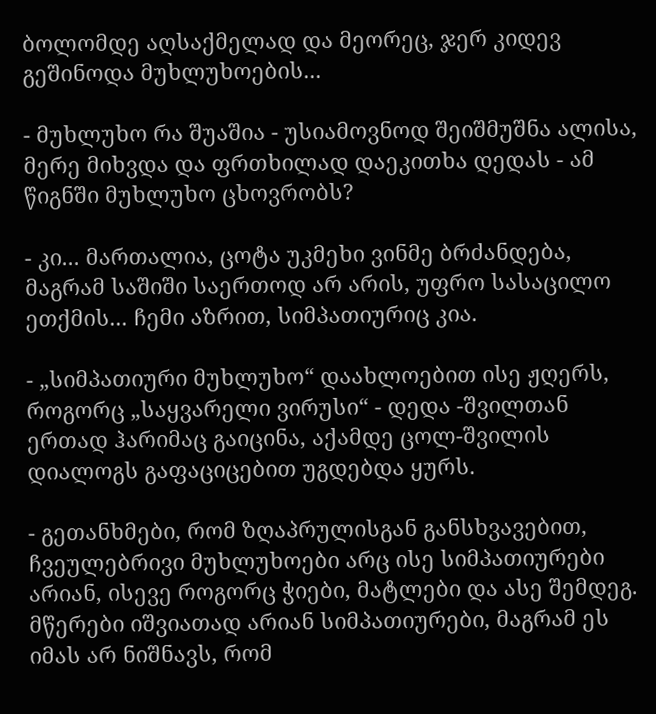ბოლომდე აღსაქმელად და მეორეც, ჯერ კიდევ გეშინოდა მუხლუხოების...

- მუხლუხო რა შუაშია - უსიამოვნოდ შეიშმუშნა ალისა, მერე მიხვდა და ფრთხილად დაეკითხა დედას - ამ წიგნში მუხლუხო ცხოვრობს?

- კი... მართალია, ცოტა უკმეხი ვინმე ბრძანდება, მაგრამ საშიში საერთოდ არ არის, უფრო სასაცილო ეთქმის... ჩემი აზრით, სიმპათიურიც კია.

- „სიმპათიური მუხლუხო“ დაახლოებით ისე ჟღერს, როგორც „საყვარელი ვირუსი“ - დედა -შვილთან ერთად ჰარიმაც გაიცინა, აქამდე ცოლ-შვილის დიალოგს გაფაციცებით უგდებდა ყურს.

- გეთანხმები, რომ ზღაპრულისგან განსხვავებით, ჩვეულებრივი მუხლუხოები არც ისე სიმპათიურები არიან, ისევე როგორც ჭიები, მატლები და ასე შემდეგ. მწერები იშვიათად არიან სიმპათიურები, მაგრამ ეს იმას არ ნიშნავს, რომ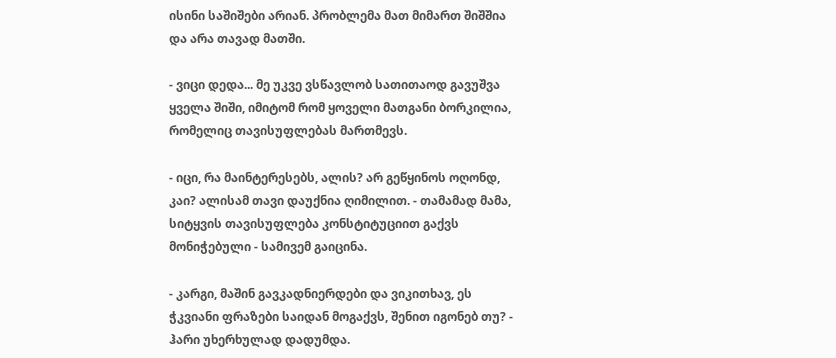ისინი საშიშები არიან. პრობლემა მათ მიმართ შიშშია და არა თავად მათში.

- ვიცი დედა... მე უკვე ვსწავლობ სათითაოდ გავუშვა ყველა შიში, იმიტომ რომ ყოველი მათგანი ბორკილია, რომელიც თავისუფლებას მართმევს.

- იცი, რა მაინტერესებს, ალის? არ გეწყინოს ოღონდ, კაი? ალისამ თავი დაუქნია ღიმილით. - თამამად მამა, სიტყვის თავისუფლება კონსტიტუციით გაქვს მონიჭებული - სამივემ გაიცინა.

- კარგი, მაშინ გავკადნიერდები და ვიკითხავ, ეს ჭკვიანი ფრაზები საიდან მოგაქვს, შენით იგონებ თუ? - ჰარი უხერხულად დადუმდა.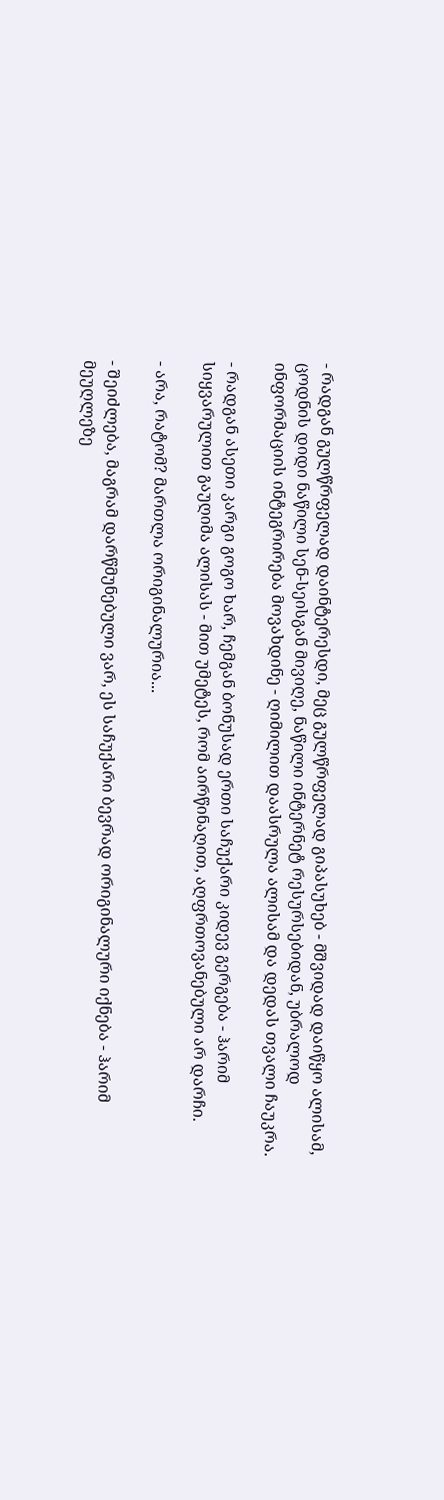- რადგან გულწრფელად დაინტერესდი, მეც გულწრფელად გიპასუხებ - მშვიდად დაიწყო ალისამ, ცოდნის დიდი ნაწილი სენ-სეისგან მივიღე, ნაწილი ინტერნეტ რესურსებიდან, უბრალოდ ინფორმაციის ინტეგრირება მოვახდინე - ღიმილით დაასრულა ალისამ და დედას თვალი ჩაუკრა.

- რადგან ასეთი კარგი გოგო ხარ, ჩემგან ბონუსად ერთი საჩუქარი კიდევ გერგება - ჰარიმ სიყვარულით გაუღიმა ალისას - მით უმეტეს, რომ აირწინაღით, აღფრთოვანებული არ დარჩი.

- არა, რატომ? მართლა ორიგინალურია...

- შეიძლება, მაგრამ დარწმუნებული ვარ, ეს საჩუქარი ბევრად ორიგინალური იქნება - ჰარიმ მეუღლეზე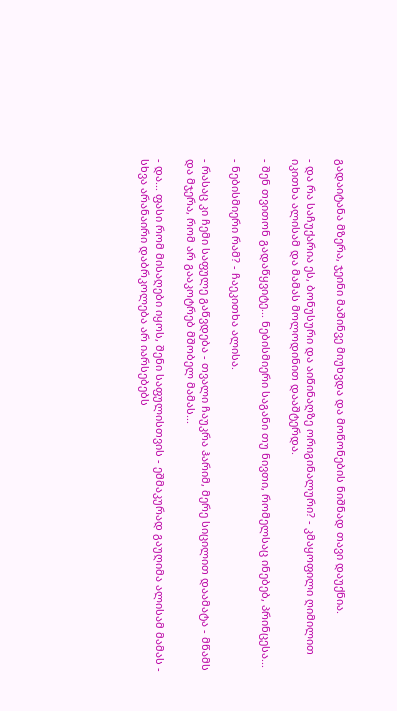გადაიტანა მზერა, ჯეინი მაშინვე მიუხვდა და მოწონების ნიშნად თავი დაუქნია.

- და რა საჩუქარია ეს, ბონუსური და აიწინაღზე ორიგინალური? - კმაყოფილი ღიმილით იკითხა ალისამ და მამას მოლოდინით დააშტერდა.

- შენ თვითონ გადაწყვიტე... ნებისმიერი საგანი თუ ნივთი, რომელსაც ინებებ, პრინცესა...

- ნებისმიერი რამ? - ჩაეკითხა ალისა.

- რასაც კი ჩემი საფულე გაწვდება - თვალი ჩაუკრა ჰარიმ, მერე სიცილით დაამატა - მწამს და მჯერა, რომ არ გააკოტრებ მშობელ მამას...

- და... ფასი რომ მისაღები იყოს, შენი საფულისთვის - ეშმაკურად გაუღიმა ალისამ მამას - სხვა არანაირი დაბრკოლება არ იარსებებს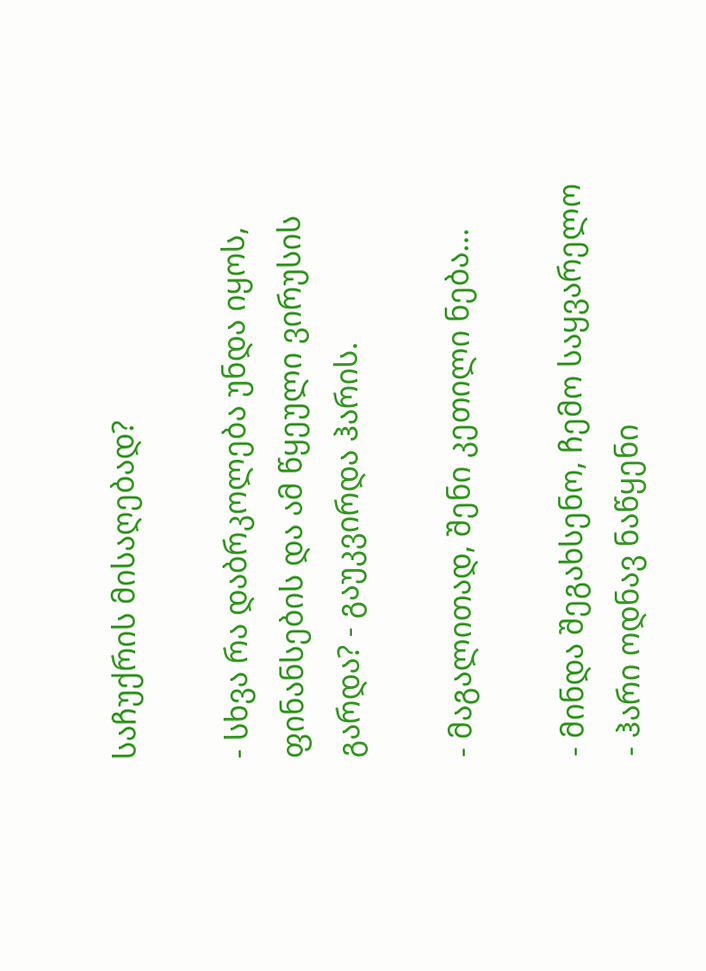საჩუქრის მისაღებად?

- სხვა რა დაბრკოლება უნდა იყოს, ფინანსების და ამ წყეული ვირუსის გარდა? - გაუკვირდა ჰარის.

- მაგალითად, შენი კეთილი ნება...

- მინდა შეგახსენო, ჩემო საყვარელო - ჰარი ოდნავ ნაწყენი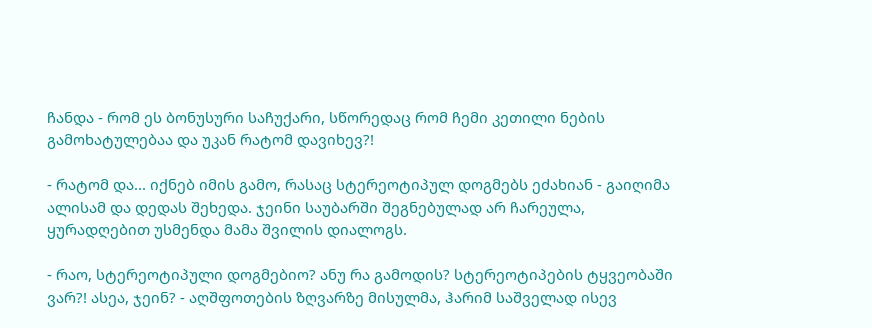ჩანდა - რომ ეს ბონუსური საჩუქარი, სწორედაც რომ ჩემი კეთილი ნების გამოხატულებაა და უკან რატომ დავიხევ?!

- რატომ და... იქნებ იმის გამო, რასაც სტერეოტიპულ დოგმებს ეძახიან - გაიღიმა ალისამ და დედას შეხედა. ჯეინი საუბარში შეგნებულად არ ჩარეულა, ყურადღებით უსმენდა მამა შვილის დიალოგს.

- რაო, სტერეოტიპული დოგმებიო? ანუ რა გამოდის? სტერეოტიპების ტყვეობაში ვარ?! ასეა, ჯეინ? - აღშფოთების ზღვარზე მისულმა, ჰარიმ საშველად ისევ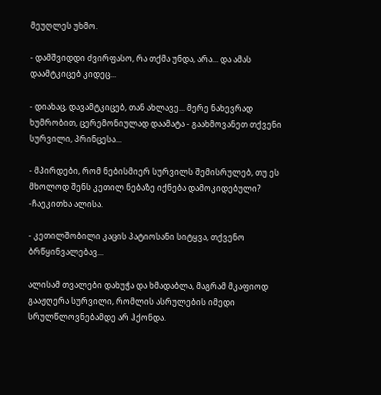მეუღლეს უხმო.

- დამშვიდდი ძვირფასო, რა თქმა უნდა, არა... და ამას დაამტკიცებ კიდეც...

- დიახაც, დავამტკიცებ, თან ახლავე... მერე ნახევრად ხუმრობით, ცერემონიულად დაამატა - გაახმოვანეთ თქვენი სურვილი, პრინცესა...

- მპირდები, რომ ნებისმიერ სურვილს შემისრულებ, თუ ეს მხოლოდ შენს კეთილ ნებაზე იქნება დამოკიდებული? -ჩაეკითხა ალისა.

- კეთილშობილი კაცის პატიოსანი სიტყვა, თქვენო ბრწყინვალებავ...

ალისამ თვალები დახუჭა და ხმადაბლა, მაგრამ მკაფიოდ გააჟღერა სურვილი, რომლის ასრულების იმედი სრულწლოვნებამდე არ ჰქონდა.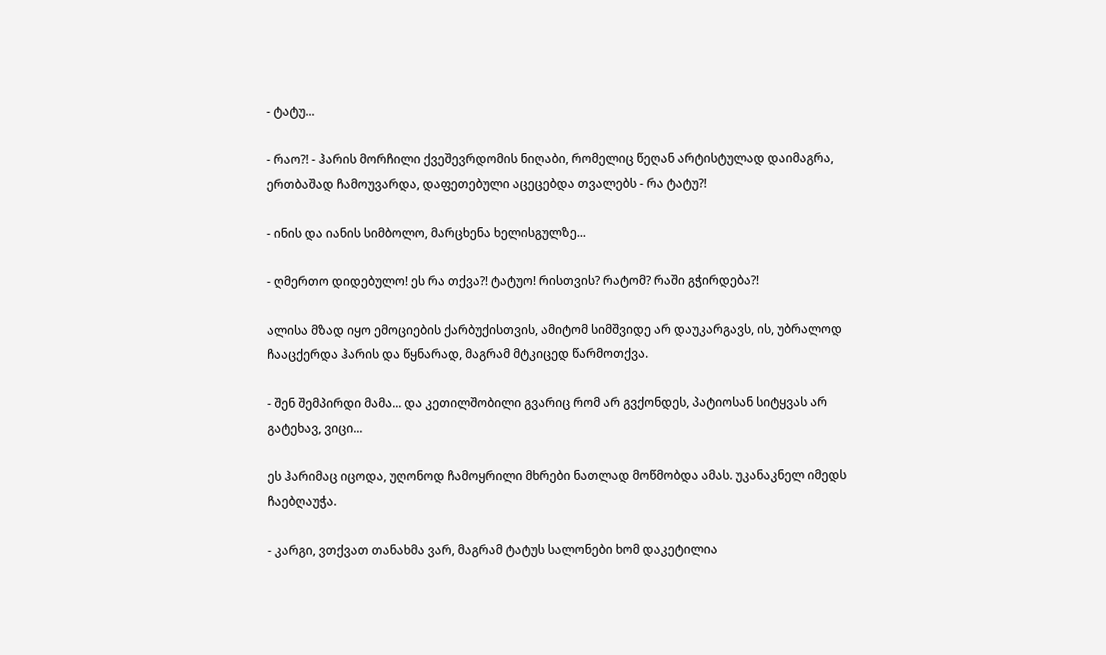- ტატუ...

- რაო?! - ჰარის მორჩილი ქვეშევრდომის ნიღაბი, რომელიც წეღან არტისტულად დაიმაგრა, ერთბაშად ჩამოუვარდა, დაფეთებული აცეცებდა თვალებს - რა ტატუ?!

- ინის და იანის სიმბოლო, მარცხენა ხელისგულზე...

- ღმერთო დიდებულო! ეს რა თქვა?! ტატუო! რისთვის? რატომ? რაში გჭირდება?!

ალისა მზად იყო ემოციების ქარბუქისთვის, ამიტომ სიმშვიდე არ დაუკარგავს, ის, უბრალოდ ჩააცქერდა ჰარის და წყნარად, მაგრამ მტკიცედ წარმოთქვა.

- შენ შემპირდი მამა... და კეთილშობილი გვარიც რომ არ გვქონდეს, პატიოსან სიტყვას არ გატეხავ, ვიცი...

ეს ჰარიმაც იცოდა, უღონოდ ჩამოყრილი მხრები ნათლად მოწმობდა ამას. უკანაკნელ იმედს ჩაებღაუჭა.

- კარგი, ვთქვათ თანახმა ვარ, მაგრამ ტატუს სალონები ხომ დაკეტილია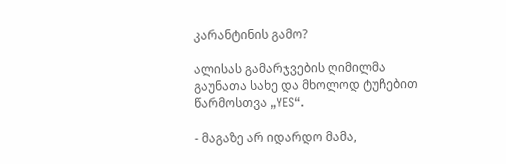კარანტინის გამო?

ალისას გამარჯვების ღიმილმა გაუნათა სახე და მხოლოდ ტუჩებით წარმოსთვა „YES“.

- მაგაზე არ იდარდო მამა,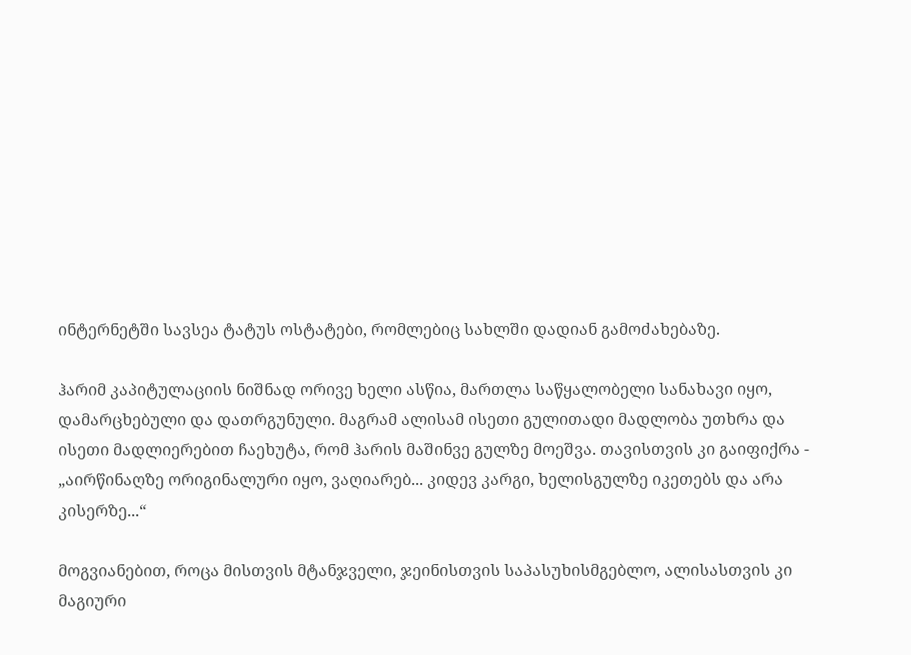ინტერნეტში სავსეა ტატუს ოსტატები, რომლებიც სახლში დადიან გამოძახებაზე.

ჰარიმ კაპიტულაციის ნიშნად ორივე ხელი ასწია, მართლა საწყალობელი სანახავი იყო, დამარცხებული და დათრგუნული. მაგრამ ალისამ ისეთი გულითადი მადლობა უთხრა და ისეთი მადლიერებით ჩაეხუტა, რომ ჰარის მაშინვე გულზე მოეშვა. თავისთვის კი გაიფიქრა - „აირწინაღზე ორიგინალური იყო, ვაღიარებ... კიდევ კარგი, ხელისგულზე იკეთებს და არა კისერზე...“

მოგვიანებით, როცა მისთვის მტანჯველი, ჯეინისთვის საპასუხისმგებლო, ალისასთვის კი მაგიური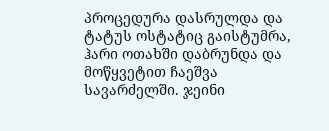პროცედურა დასრულდა და ტატუს ოსტატიც გაისტუმრა, ჰარი ოთახში დაბრუნდა და მოწყვეტით ჩაეშვა სავარძელში. ჯეინი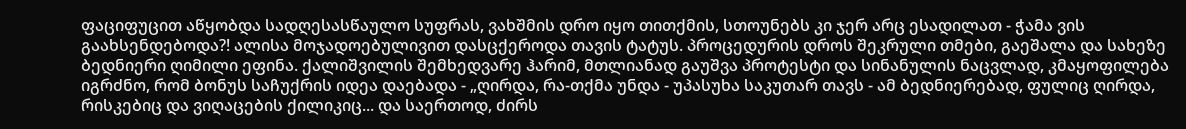ფაციფუცით აწყობდა სადღესასწაულო სუფრას, ვახშმის დრო იყო თითქმის, სთოუნებს კი ჯერ არც ესადილათ - ჭამა ვის გაახსენდებოდა?! ალისა მოჯადოებულივით დასცქეროდა თავის ტატუს. პროცედურის დროს შეკრული თმები, გაეშალა და სახეზე ბედნიერი ღიმილი ეფინა. ქალიშვილის შემხედვარე ჰარიმ, მთლიანად გაუშვა პროტესტი და სინანულის ნაცვლად, კმაყოფილება იგრძნო, რომ ბონუს საჩუქრის იდეა დაებადა - „ღირდა, რა-თქმა უნდა - უპასუხა საკუთარ თავს - ამ ბედნიერებად, ფულიც ღირდა, რისკებიც და ვიღაცების ქილიკიც... და საერთოდ, ძირს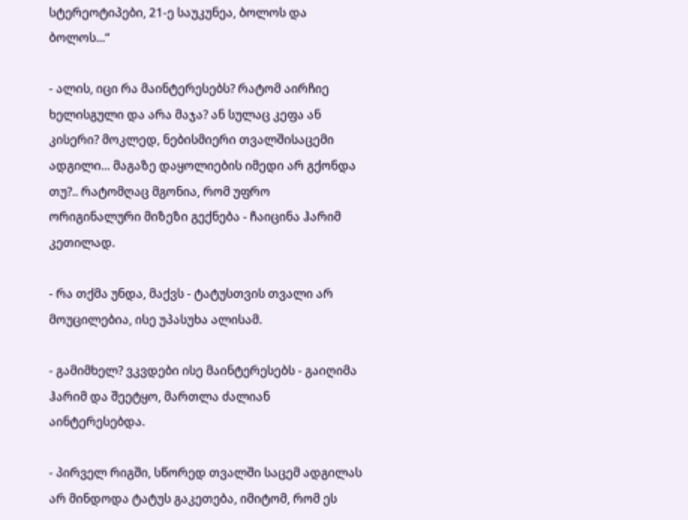სტერეოტიპები, 21-ე საუკუნეა, ბოლოს და ბოლოს...“

- ალის, იცი რა მაინტერესებს? რატომ აირჩიე ხელისგული და არა მაჯა? ან სულაც კეფა ან კისერი? მოკლედ, ნებისმიერი თვალშისაცემი ადგილი... მაგაზე დაყოლიების იმედი არ გქონდა თუ?.. რატომღაც მგონია, რომ უფრო ორიგინალური მიზეზი გექნება - ჩაიცინა ჰარიმ კეთილად.

- რა თქმა უნდა, მაქვს - ტატუსთვის თვალი არ მოუცილებია, ისე უპასუხა ალისამ.

- გამიმხელ? ვკვდები ისე მაინტერესებს - გაიღიმა ჰარიმ და შეეტყო, მართლა ძალიან აინტერესებდა.

- პირველ რიგში, სწორედ თვალში საცემ ადგილას არ მინდოდა ტატუს გაკეთება, იმიტომ, რომ ეს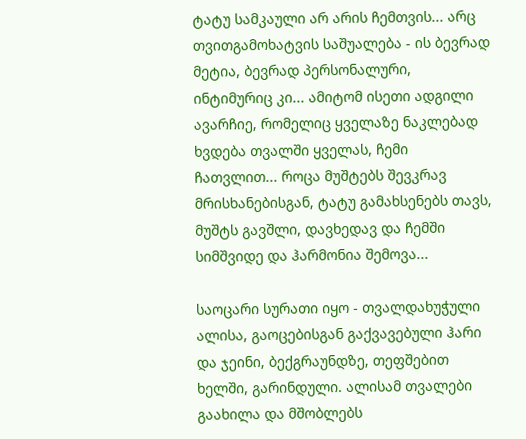ტატუ სამკაული არ არის ჩემთვის... არც თვითგამოხატვის საშუალება - ის ბევრად მეტია, ბევრად პერსონალური, ინტიმურიც კი... ამიტომ ისეთი ადგილი ავარჩიე, რომელიც ყველაზე ნაკლებად ხვდება თვალში ყველას, ჩემი ჩათვლით... როცა მუშტებს შევკრავ მრისხანებისგან, ტატუ გამახსენებს თავს, მუშტს გავშლი, დავხედავ და ჩემში სიმშვიდე და ჰარმონია შემოვა...

საოცარი სურათი იყო - თვალდახუჭული ალისა, გაოცებისგან გაქვავებული ჰარი და ჯეინი, ბექგრაუნდზე, თეფშებით ხელში, გარინდული. ალისამ თვალები გაახილა და მშობლებს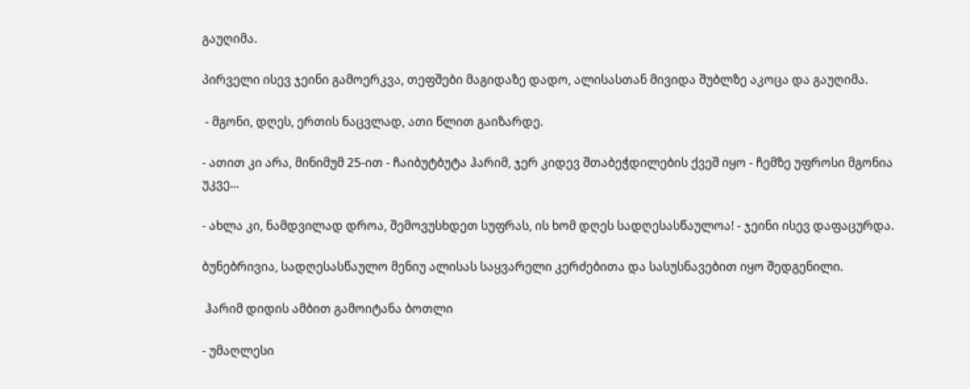გაუღიმა.

პირველი ისევ ჯეინი გამოერკვა, თეფშები მაგიდაზე დადო, ალისასთან მივიდა შუბლზე აკოცა და გაუღიმა.

 - მგონი, დღეს, ერთის ნაცვლად, ათი წლით გაიზარდე.

- ათით კი არა, მინიმუმ 25-ით - ჩაიბუტბუტა ჰარიმ, ჯერ კიდევ შთაბეჭდილების ქვეშ იყო - ჩემზე უფროსი მგონია უკვე...

- ახლა კი, ნამდვილად დროა, შემოვუსხდეთ სუფრას, ის ხომ დღეს სადღესასწაულოა! - ჯეინი ისევ დაფაცურდა.

ბუნებრივია, სადღესასწაულო მენიუ ალისას საყვარელი კერძებითა და სასუსნავებით იყო შედგენილი.

 ჰარიმ დიდის ამბით გამოიტანა ბოთლი

- უმაღლესი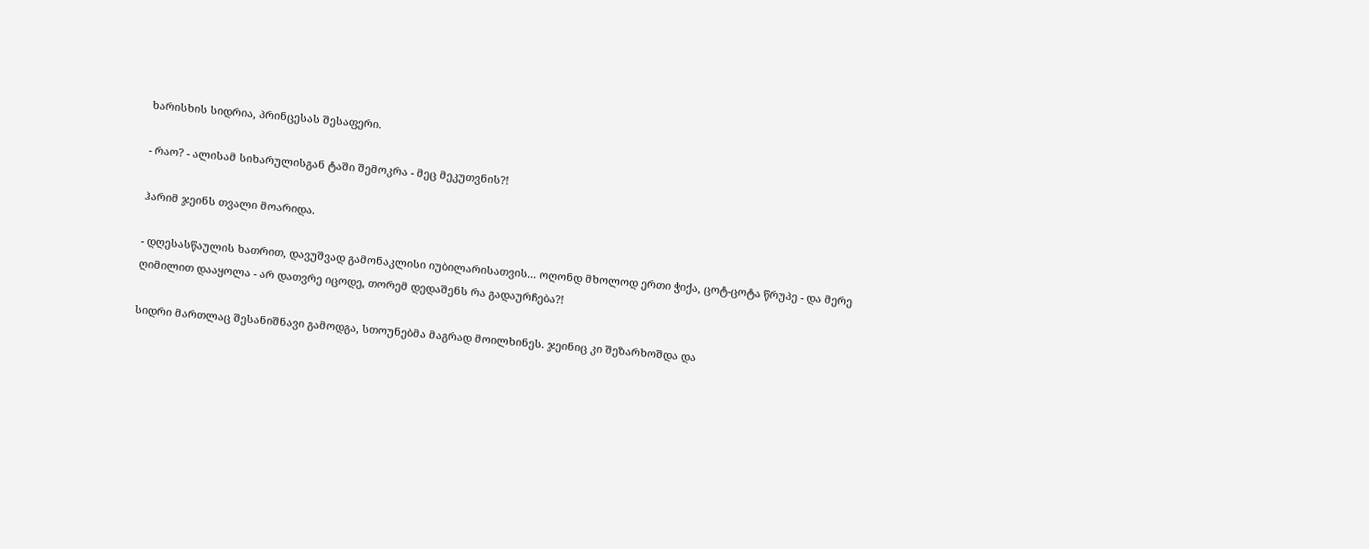ხარისხის სიდრია, პრინცესას შესაფერი.

- რაო? - ალისამ სიხარულისგან ტაში შემოკრა - მეც მეკუთვნის?!

ჰარიმ ჯეინს თვალი მოარიდა.

- დღესასწაულის ხათრით, დავუშვად გამონაკლისი იუბილარისათვის... ოღონდ მხოლოდ ერთი ჭიქა, ცოტ-ცოტა წრუპე - და მერე ღიმილით დააყოლა - არ დათვრე იცოდე, თორემ დედაშენს რა გადაურჩება?!

სიდრი მართლაც შესანიშნავი გამოდგა, სთოუნებმა მაგრად მოილხინეს. ჯეინიც კი შეზარხოშდა და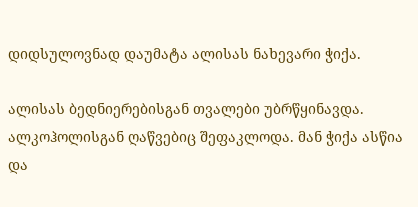დიდსულოვნად დაუმატა ალისას ნახევარი ჭიქა.

ალისას ბედნიერებისგან თვალები უბრწყინავდა. ალკოჰოლისგან ღაწვებიც შეფაკლოდა. მან ჭიქა ასწია და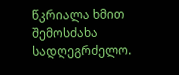წკრიალა ხმით შემოსძახა სადღეგრძელო.